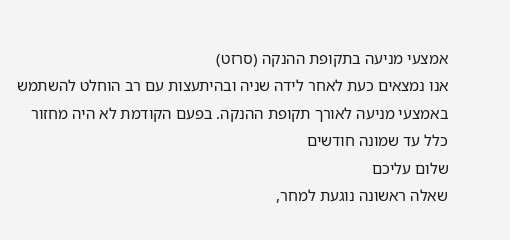אמצעי מניעה בתקופת ההנקה (סרזט)
אנו נמצאים כעת לאחר לידה שניה ובהיתעצות עם רב הוחלט להשתמש באמצעי מניעה לאורך תקופת ההנקה. בפעם הקודמת לא היה מחזור כלל עד שמונה חודשים
שלום עליכם
שאלה ראשונה נוגעת למחר,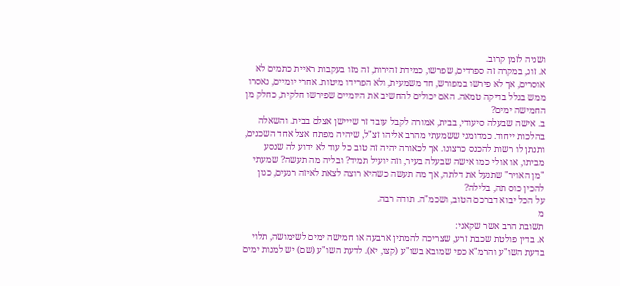ושניה לזמן קרוב.
א. זוג, במקרה זה ספרדים, שפרשו, כמידת זהירות, זה מזו בעקבות ראיית כתמים לא אוסרים, אך לא פירשו במפורש, חד משמעית, ולא הפרידו מיטות. אחרי יומיים, נאסרו ממש בגלל בדיקה טמאה. האם יכולים להחשיב את היומיים שפירשו חלקית, כחלק מן החמישה ימים?
ב. אישה שבעלה סיעודי, בבית, אמורה לקבל עובד זר שייישן אצלם בבית. והשאלה בהלכות ייחוד. כמדומני ששמעתי מהרב אליהו זצ"ל, שיהיה מפתח אצל אחד השכנים, ותנתן לו רשות להכנס כרצונו. אך לכאורה יהיה זה טוב כל עוד לא ידוע לה שנסע מביתו, או אולי כמו אישה שבעלה בעיר, וזה יועיל תמיד? ובליה מה תעשה? שמעתי "מן האויר" שתנעל את דלתה, אך מה תעשה כשהיא רוצה לצאת לאיזה רגעים, כגון להכין כוס תה, בלילה?
על הכל יבוא דברכם הטוב, ושכמ"ה. תודה רבה.
מ
תשובת הרב אשר שקאני:
א. בדין פולטת שכבת זרע, שצריכה להמתין ארבעה או חמישה ימים לשימושה, תלוי בדעת השו"ע והרמ"א כפי שמובא בשו"ע (קצו, יא). לדעת השו"ע (שם) יש למנות ימים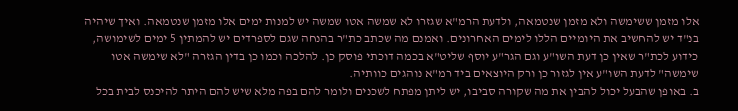אלו מזמן ששימשה ולא מזמן שנטמאה, ולדעת הרמ"א שגזרו לא שמשה אטו שמשה יש למנות ימים אלו מזמן שנטמאה. ואיך שיהיה בנ"ד יש להחשיב את היומיים הללו לימים האחרונים. ואמנם מה שכתב כת"ר בהנחה שגם לספרדים יש להמתין 5 ימים לשימושה, כידוע לכת"ר שאין כן דעת השו"ע וגם הגר"ע יוסף שליט"א בכמה דוכתי פוסק כן. להלכה וכמו כן בדין הגזרה "לא שימשה אטו שימשה" לדעת השו"ע אין לגזור כן ורק היוצאים ביד רמ"א נוהגים כוותיה.
ב. באופן שהבעל יכול להבין את מה שקורה סביבו, יש ליתן מפתח לשכנים ולומר להם בפה מלא שיש להם היתר להיכנס לבית בכל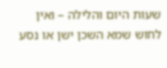שעות היום והלילה – ואין לחוש שמא השכן ישן או נסע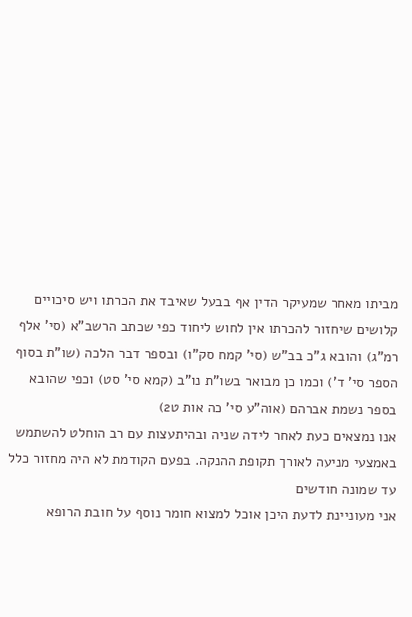מביתו מאחר שמעיקר הדין אף בבעל שאיבד את הכרתו ויש סיכויים קלושים שיחזור להכרתו אין לחוש ליחוד כפי שכתב הרשב"א (סי' אלף רמ"ג) והובא ג"כ בב"ש (סי' קמח סק"ו) ובספר דבר הלכה (שו"ת בסוף הספר סי' ד') וכמו כן מבואר בשו"ת נו"ב (קמא סי' סט) וכפי שהובא בספר נשמת אברהם (אוה"ע סי' כה אות ט2)
אנו נמצאים כעת לאחר לידה שניה ובהיתעצות עם רב הוחלט להשתמש באמצעי מניעה לאורך תקופת ההנקה. בפעם הקודמת לא היה מחזור כלל עד שמונה חודשים
אני מעוניינת לדעת היכן אוכל למצוא חומר נוסף על חובת הרופא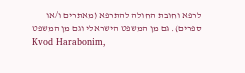לרפא וחובת החולה להתרפא (מאתרים ו/או ספרים). גם מן המשפט הישראלי וגם מן המשפט
Kvod Harabonim,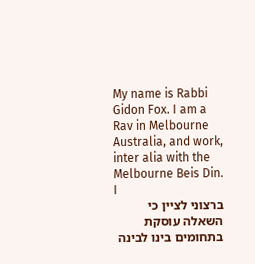My name is Rabbi Gidon Fox. I am a Rav in Melbourne Australia, and work, inter alia with the Melbourne Beis Din. I
ברצוני לציין כי השאלה עוסקת בתחומים בינו לבינה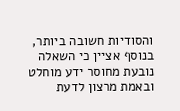והסודיות חשובה ביותר, בנוסף אציין כי השאלה נובעת מחוסר ידע מוחלט ובאמת מרצון לדעת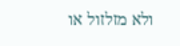ולא מזלזול או